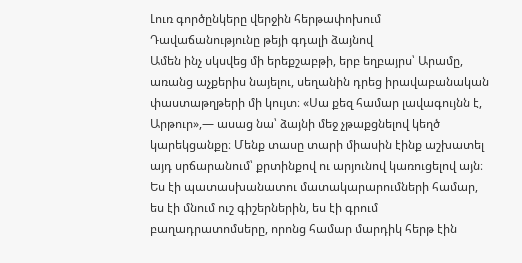Լուռ գործընկերը վերջին հերթափոխում
Դավաճանությունը թեյի գդալի ձայնով
Ամեն ինչ սկսվեց մի երեքշաբթի, երբ եղբայրս՝ Արամը, առանց աչքերիս նայելու, սեղանին դրեց իրավաբանական փաստաթղթերի մի կույտ։ «Սա քեզ համար լավագույնն է, Արթուր»,— ասաց նա՝ ձայնի մեջ չթաքցնելով կեղծ կարեկցանքը։ Մենք տասը տարի միասին էինք աշխատել այդ սրճարանում՝ քրտինքով ու արյունով կառուցելով այն։ Ես էի պատասխանատու մատակարարումների համար, ես էի մնում ուշ գիշերներին, ես էի գրում բաղադրատոմսերը, որոնց համար մարդիկ հերթ էին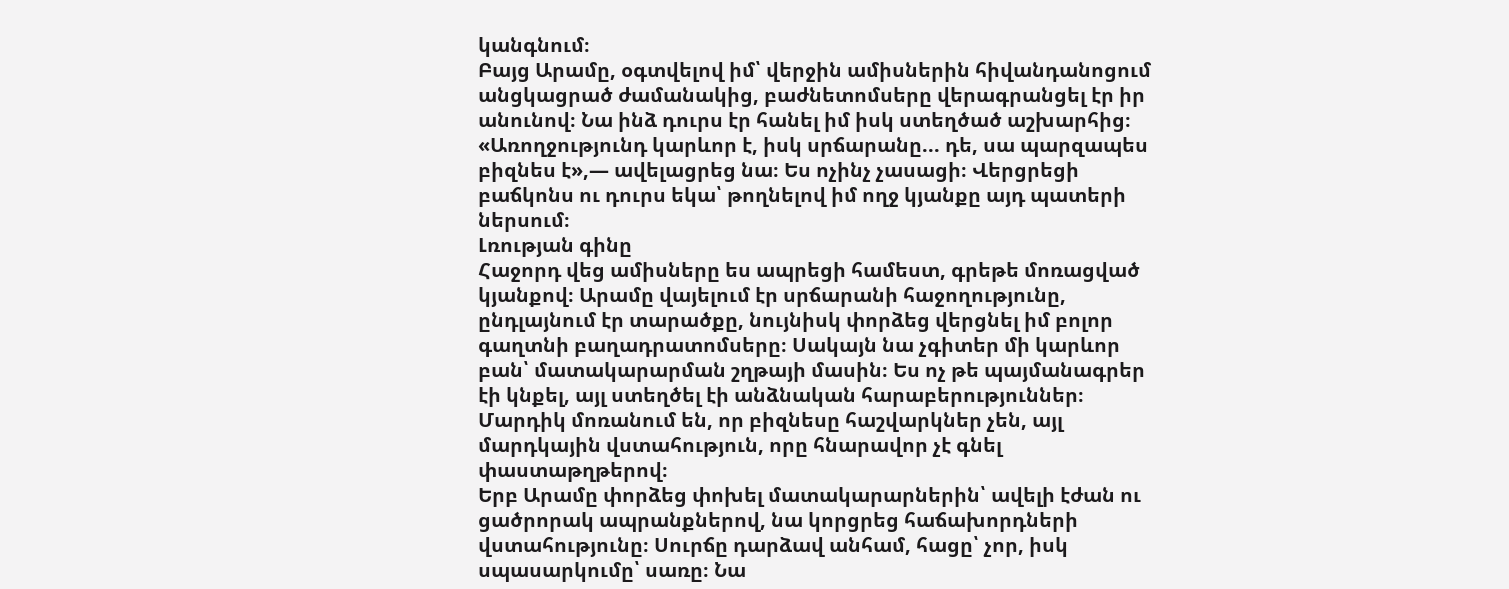կանգնում։
Բայց Արամը, օգտվելով իմ՝ վերջին ամիսներին հիվանդանոցում անցկացրած ժամանակից, բաժնետոմսերը վերագրանցել էր իր անունով։ Նա ինձ դուրս էր հանել իմ իսկ ստեղծած աշխարհից։ «Առողջությունդ կարևոր է, իսկ սրճարանը... դե, սա պարզապես բիզնես է»,— ավելացրեց նա։ Ես ոչինչ չասացի։ Վերցրեցի բաճկոնս ու դուրս եկա՝ թողնելով իմ ողջ կյանքը այդ պատերի ներսում։
Լռության գինը
Հաջորդ վեց ամիսները ես ապրեցի համեստ, գրեթե մոռացված կյանքով։ Արամը վայելում էր սրճարանի հաջողությունը, ընդլայնում էր տարածքը, նույնիսկ փորձեց վերցնել իմ բոլոր գաղտնի բաղադրատոմսերը։ Սակայն նա չգիտեր մի կարևոր բան՝ մատակարարման շղթայի մասին։ Ես ոչ թե պայմանագրեր էի կնքել, այլ ստեղծել էի անձնական հարաբերություններ։
Մարդիկ մոռանում են, որ բիզնեսը հաշվարկներ չեն, այլ մարդկային վստահություն, որը հնարավոր չէ գնել փաստաթղթերով։
Երբ Արամը փորձեց փոխել մատակարարներին՝ ավելի էժան ու ցածրորակ ապրանքներով, նա կորցրեց հաճախորդների վստահությունը։ Սուրճը դարձավ անհամ, հացը՝ չոր, իսկ սպասարկումը՝ սառը։ Նա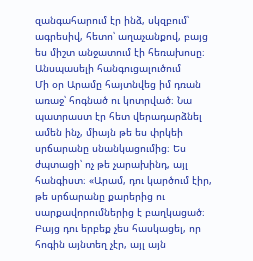զանգահարում էր ինձ, սկզբում՝ ագրեսիվ, հետո՝ աղաչանքով, բայց ես միշտ անջատում էի հեռախոսը։
Անսպասելի հանգուցալուծում
Մի օր Արամը հայտնվեց իմ դռան առաջ՝ հոգնած ու կոտրված։ Նա պատրաստ էր հետ վերադարձնել ամեն ինչ, միայն թե ես փրկեի սրճարանը սնանկացումից։ Ես ժպտացի՝ ոչ թե չարախինդ, այլ հանգիստ։ «Արամ, դու կարծում էիր, թե սրճարանը քարերից ու սարքավորումներից է բաղկացած։ Բայց դու երբեք չես հասկացել, որ հոգին այնտեղ չէր, այլ այն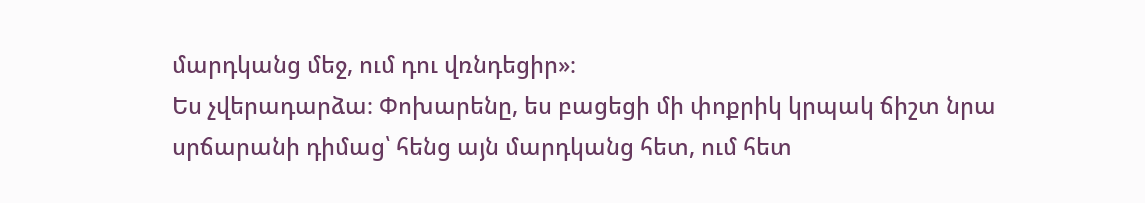մարդկանց մեջ, ում դու վռնդեցիր»։
Ես չվերադարձա։ Փոխարենը, ես բացեցի մի փոքրիկ կրպակ ճիշտ նրա սրճարանի դիմաց՝ հենց այն մարդկանց հետ, ում հետ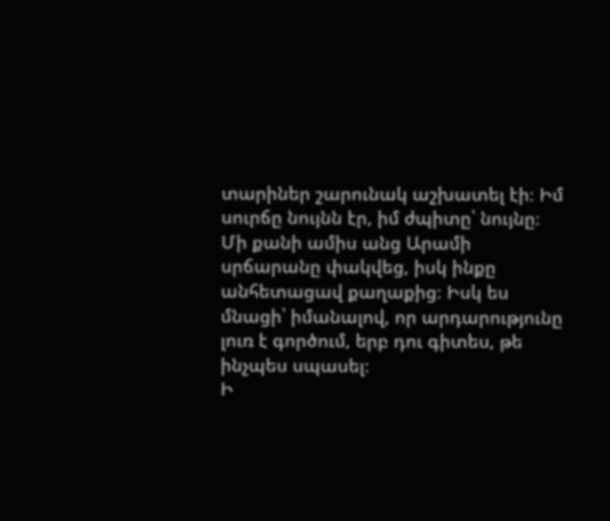տարիներ շարունակ աշխատել էի։ Իմ սուրճը նույնն էր, իմ ժպիտը՝ նույնը։ Մի քանի ամիս անց Արամի սրճարանը փակվեց, իսկ ինքը անհետացավ քաղաքից։ Իսկ ես մնացի՝ իմանալով, որ արդարությունը լուռ է գործում, երբ դու գիտես, թե ինչպես սպասել։
Ի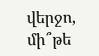վերջո, մի՞թե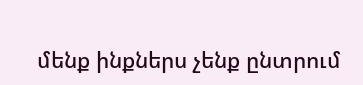մենք ինքներս չենք ընտրում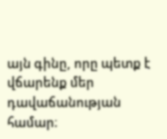այն գինը, որը պետք է վճարենք մեր դավաճանության համար։